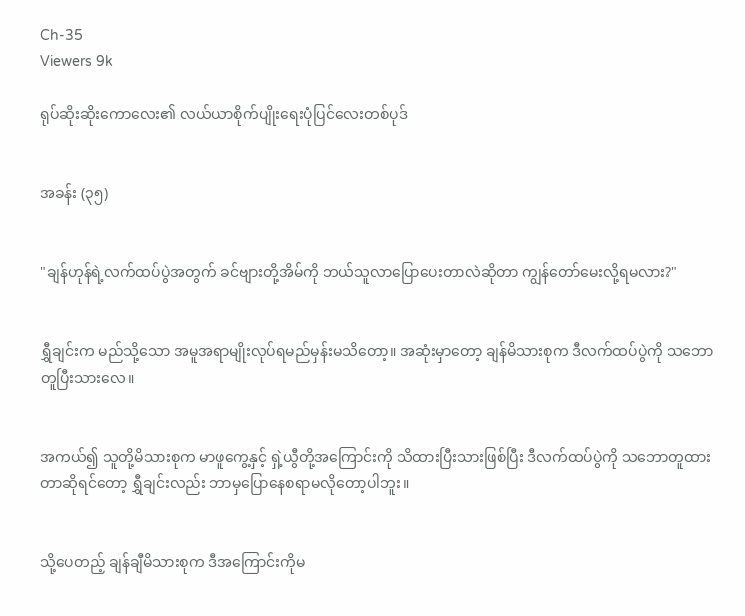Ch-35
Viewers 9k

ရုပ်ဆိုးဆိုးကောလေး၏ လယ်ယာစိုက်ပျိုးရေးပုံပြင်လေးတစ်ပုဒ်


အခန်း (၃၅)


"ချန်ဟုန်ရဲ့လက်ထပ်ပွဲအတွက် ခင်ဗျားတို့အိမ်ကို ဘယ်သူလာပြောပေးတာလဲဆိုတာ ကျွန်တော်မေးလို့ရမလား?"


ရွှီချင်းက မည်သို့သော အမူအရာမျိုးလုပ်ရမည်မှန်းမသိတော့။ အဆုံးမှာတော့ ချန်မိသားစုက ဒီလက်ထပ်ပွဲကို သဘောတူပြီးသားလေ။


အကယ်၍ သူတို့မိသားစုက မာဖူကွေ့နှင့် ရှဲ့ယွီတို့အကြောင်းကို သိထားပြီးသားဖြစ်ပြီး ဒီလက်ထပ်ပွဲကို သဘောတူထားတာဆိုရင်တော့ ရွှီချင်းလည်း ဘာမှပြောနေစရာမလိုတော့ပါဘူး။


သို့ပေတည့် ချန်ချီမိသားစုက ဒီအကြောင်းကိုမ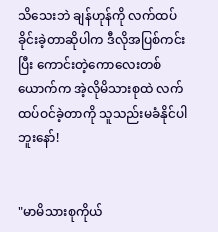သိသေးဘဲ ချန်ဟုန်ကို လက်ထပ်ခိုင်းခဲ့တာဆိုပါက ဒီလိုအပြစ်ကင်းပြီး ကောင်းတဲ့ကောလေးတစ်ယောက်က အဲ့လိုမိသားစုထဲ လက်ထပ်ဝင်ခဲ့တာကို သူသည်းမခံနိုင်ပါဘူးနော်!


"မာမိသားစုကိုယ်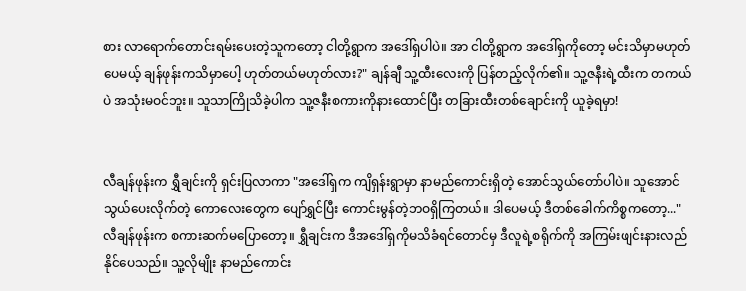စား လာရောက်တောင်းရမ်းပေးတဲ့သူကတော့ ငါတို့ရွာက အဒေါ်ရှပါပဲ။ အာ ငါတို့ရွာက အဒေါ်ရှကိုတော့ မင်းသိမှာမဟုတ်ပေမယ့် ချန်ဖုန်းကသိမှာပေါ့ ဟုတ်တယ်မဟုတ်လား?" ချန်ချီ သူ့ထီးလေးကို ပြန်တည့်လိုက်၏။ သူ့ဇနီးရဲ့ထီးက တကယ်ပဲ အသုံးမဝင်ဘူး။ သူသာကြိုသိခဲ့ပါက သူ့ဇနီးစကားကိုနားထောင်ပြီး တခြားထီးတစ်ချောင်းကို ယူခဲ့ရမှာ!


လီချန်ဖုန်းက ရွှီချင်းကို ရှင်းပြလာကာ "အဒေါ်ရှက ကျိရှန်းရွာမှာ နာမည်ကောင်းရှိတဲ့ အောင်သွယ်တော်ပါပဲ။ သူအောင်သွယ်ပေးလိုက်တဲ့ ကောလေးတွေက ပျော်ရွှင်ပြီး ကောင်းမွန်တဲ့ဘဝရှိကြတယ်။ ဒါပေမယ့် ဒီတစ်ခေါက်ကိစ္စကတော့..." လီချန်ဖုန်းက စကားဆက်မပြောတော့။ ရွှီချင်းက ဒီအဒေါ်ရှကိုမသိခံရင်တောင်မှ ဒီလူရဲ့စရိုက်ကို အကြမ်းဖျင်းနားလည်နိုင်ပေသည်။ သူ့လိုမျိုး နာမည်ကောင်း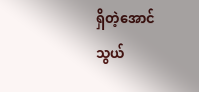ရှိတဲ့အောင်သွယ်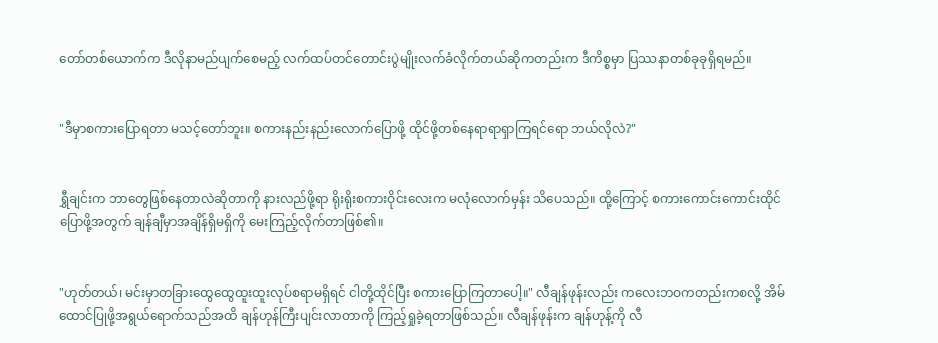တော်တစ်ယောက်က ဒီလိုနာမည်ပျက်စေမည့် လက်ထပ်တင်တောင်းပွဲမျိုးလက်ခံလိုက်တယ်ဆိုကတည်းက ဒီကိစ္စမှာ ပြဿနာတစ်ခုခုရှိရမည်။


"ဒီမှာစကားပြောရတာ မသင့်တော်ဘူး။ စကားနည်းနည်းလောက်ပြောဖို့ ထိုင်ဖို့တစ်နေရာရာရှာကြရင်ရော ဘယ်လိုလဲ?"


ရွှီချင်းက ဘာတွေဖြစ်နေတာလဲဆိုတာကို နားလည်ဖို့ရာ ရိုးရိုးစကားဝိုင်းလေးက မလုံလောက်မှန်း သိပေသည်။ ထို့ကြောင့် စကားကောင်းကောင်းထိုင်ပြောဖို့အတွက် ချန်ချီမှာအချိန်ရှိမရှိကို မေးကြည့်လိုက်တာဖြစ်၏။


"ဟုတ်တယ်၊ မင်းမှာတခြားထွေထွေထူးထူးလုပ်စရာမရှိရင် ငါတို့ထိုင်ပြီး စကားပြောကြတာပေါ့။" လီချန်ဖုန်းလည်း ကလေးဘဝကတည်းကစလို့ အိမ်ထောင်ပြုဖို့အရွယ်ရောက်သည်အထိ ချန်ဟုန်ကြီးပျင်းလာတာကို ကြည့်ရှုခဲ့ရတာဖြစ်သည်။ လီချန်ဖုန်းက ချန်ဟုန့်ကို လီ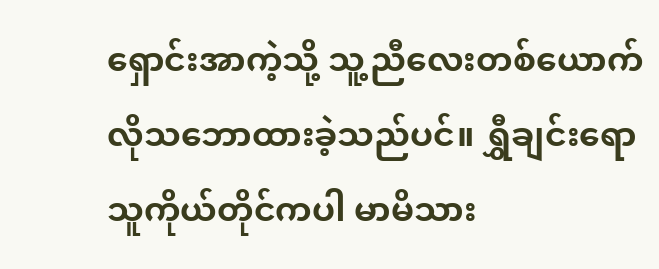ရှောင်းအာကဲ့သို့ သူ့ညီလေးတစ်ယောက်လိုသဘောထားခဲ့သည်ပင်။ ရွှီချင်းရော သူကိုယ်တိုင်ကပါ မာမိသား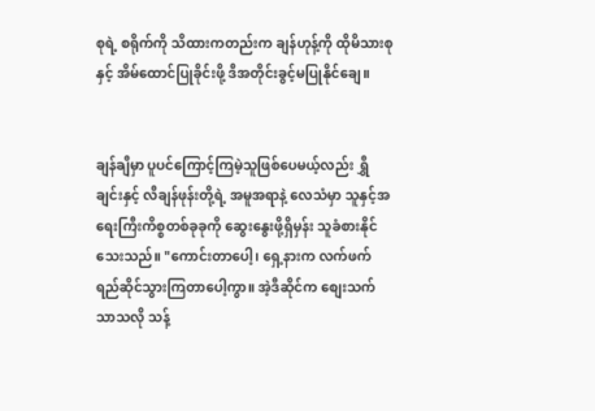စုရဲ့ စရိုက်ကို သိထားကတည်းက ချန်ဟုန့်ကို ထိုမိသားစုနှင့် အိမ်ထောင်ပြုခိုင်းဖို့ ဒီအတိုင်းခွင့်မပြုနိုင်ချေ။


ချန်ချီမှာ ပူပင်ကြောင့်ကြမဲ့သူဖြစ်ပေမယ့်လည်း ရွှီချင်းနှင့် လီချန်ဖုန်းတို့ရဲ့ အမူအရာနဲ့ လေသံမှာ သူနှင့်အရေးကြီးကိစ္စတစ်ခုခုကို ဆွေးနွေးဖို့ရှိမှန်း သူခံစားနိုင်သေးသည်။ "ကောင်းတာပေါ့၊ ရှေ့နားက လက်ဖက်ရည်ဆိုင်သွားကြတာပေါ့ကွာ။ အဲ့ဒီဆိုင်က စျေးသက်သာသလို သန့်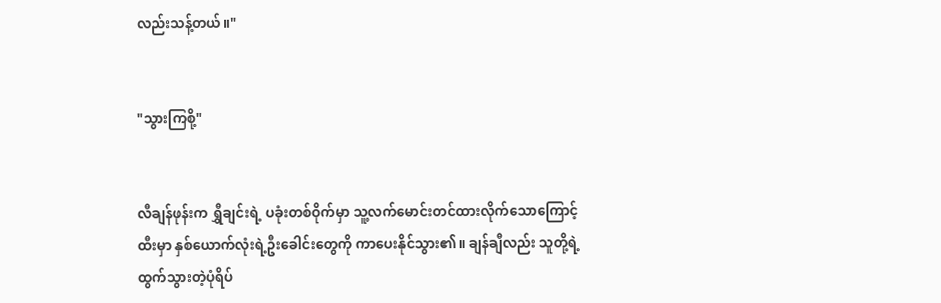လည်းသန့်တယ်။"


"သွားကြစို့"


လီချန်ဖုန်းက ရွှီချင်းရဲ့ ပခုံးတစ်ဝိုက်မှာ သူ့လက်မောင်းတင်ထားလိုက်သောကြောင့် ထီးမှာ နှစ်ယောက်လုံးရဲ့ဦးခေါင်းတွေကို ကာပေးနိုင်သွား၏။ ချန်ချီလည်း သူတို့ရဲ့ထွက်သွားတဲ့ပုံရိပ်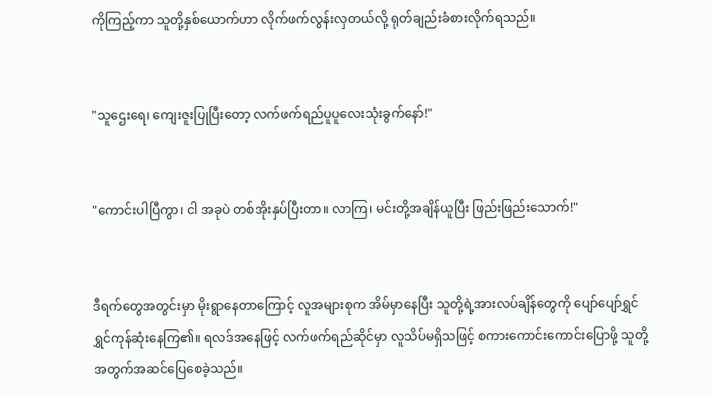ကိုကြည့်ကာ သူတို့နှစ်ယောက်ဟာ လိုက်ဖက်လွန်းလှတယ်လို့ ရုတ်ချည်းခံစားလိုက်ရသည်။


"သူဌေးရေ၊ ကျေးဇူးပြုပြီးတော့ လက်ဖက်ရည်ပူပူလေးသုံးခွက်နော်!"


"ကောင်းပါပြီကွာ၊ ငါ အခုပဲ တစ်အိုးနှပ်ပြီးတာ။ လာကြ၊ မင်းတို့အချိန်ယူပြီး ဖြည်းဖြည်းသောက်!"


ဒီရက်တွေအတွင်းမှာ မိုးရွာနေတာကြောင့် လူအများစုက အိမ်မှာနေပြီး သူတို့ရဲ့အားလပ်ချိန်တွေကို ပျော်ပျော်ရွှင်ရွှင်ကုန်ဆုံးနေကြ၏။ ရလဒ်အနေဖြင့် လက်ဖက်ရည်ဆိုင်မှာ လူသိပ်မရှိသဖြင့် စကားကောင်းကောင်းပြောဖို့ သူတို့အတွက်အဆင်ပြေစေခဲ့သည်။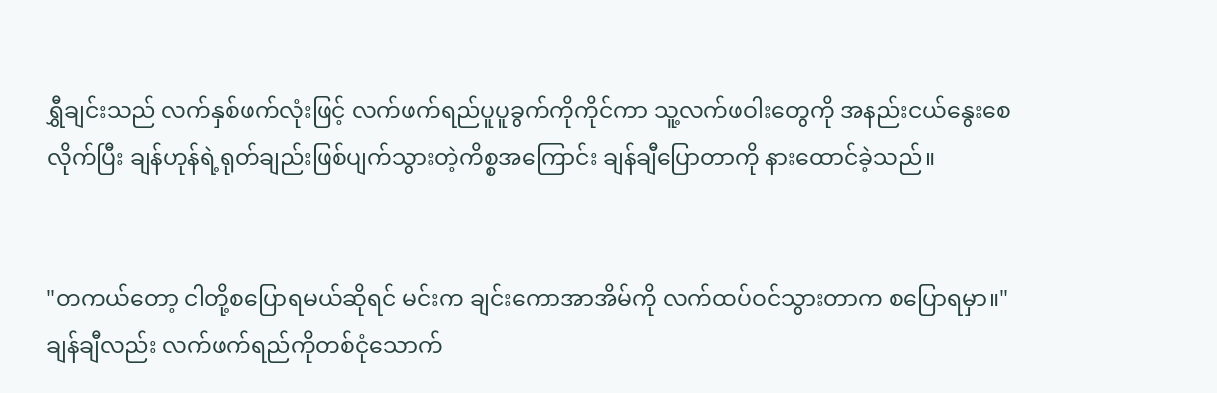ရွှီချင်းသည် လက်နှစ်ဖက်လုံးဖြင့် လက်ဖက်ရည်ပူပူခွက်ကိုကိုင်ကာ သူ့လက်ဖဝါးတွေကို အနည်းငယ်နွေးစေလိုက်ပြီး ချန်ဟုန်ရဲ့ရုတ်ချည်းဖြစ်ပျက်သွားတဲ့ကိစ္စအကြောင်း ချန်ချီပြောတာကို နားထောင်ခဲ့သည်။


"တကယ်တော့ ငါတို့စပြောရမယ်ဆိုရင် မင်းက ချင်းကောအာအိမ်ကို လက်ထပ်ဝင်သွားတာက စပြောရမှာ။" ချန်ချီလည်း လက်ဖက်ရည်ကိုတစ်ငုံသောက်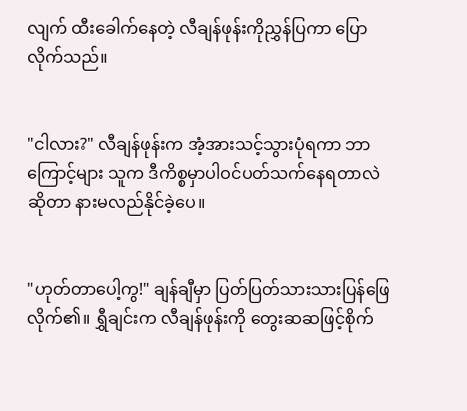လျက် ထီးခေါက်နေတဲ့ လီချန်ဖုန်းကိုညွှန်ပြကာ ပြောလိုက်သည်။


"ငါလား?" လီချန်ဖုန်းက အံ့အားသင့်သွားပုံရကာ ဘာကြောင့်များ သူက ဒီကိစ္စမှာပါဝင်ပတ်သက်နေရတာလဲဆိုတာ နားမလည်နိုင်ခဲ့ပေ။


"ဟုတ်တာပေါ့ကွ!" ချန်ချီမှာ ပြတ်ပြတ်သားသားပြန်ဖြေလိုက်၏။ ရွှီချင်းက လီချန်ဖုန်းကို တွေးဆဆဖြင့်စိုက်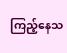ကြည့်နေသ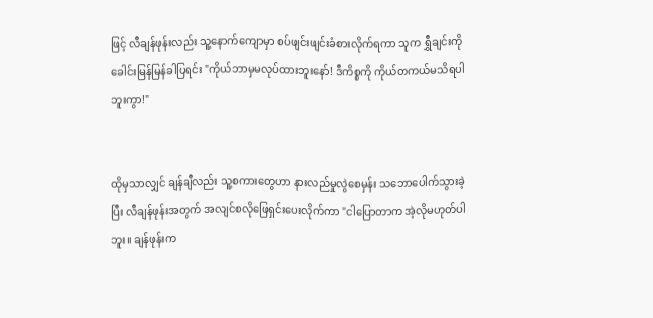ဖြင့် လီချန်ဖုန်းလည်း သူ့နောက်ကျောမှာ စပ်ဖျင်းဖျင်းခံစားလိုက်ရကာ သူက ရွှီချင်းကို ခေါင်းမြန်မြန်ခါပြရင်း "ကိုယ်ဘာမှမလုပ်ထားဘူးနော်! ဒီကိစ္စကို ကိုယ်တကယ်မသိရပါဘူးကွာ!"


ထိုမှသာလျှင် ချန်ချီလည်း သူ့စကားတွေဟာ နားလည်မှုလွဲစေမှန်း သဘောပေါက်သွားခဲ့ပြီး လီချန်ဖုန်းအတွက် အလျင်စလိုဖြေရှင်းပေးလိုက်ကာ "ငါပြောတာက အဲ့လိုမဟုတ်ပါဘူး။ ချန်ဖုန်းက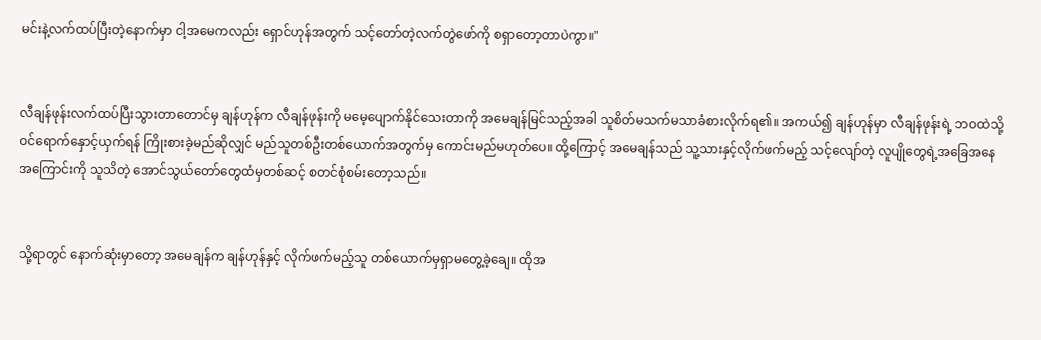မင်းနဲ့လက်ထပ်ပြီးတဲ့နောက်မှာ ငါ့အမေကလည်း ရှောင်ဟုန်အတွက် သင့်တော်တဲ့လက်တွဲဖော်ကို စရှာတော့တာပဲကွာ။"


လီချန်ဖုန်းလက်ထပ်ပြီးသွားတာတောင်မှ ချန်ဟုန်က လီချန်ဖုန်းကို မမေ့ပျောက်နိုင်သေးတာကို အမေချန်မြင်သည့်အခါ သူစိတ်မသက်မသာခံစားလိုက်ရ၏။ အကယ်၍ ချန်ဟုန်မှာ လီချန်ဖုန်းရဲ့ ဘဝထဲသို့ ဝင်ရောက်နှောင့်ယှက်ရန် ကြိုးစားခဲ့မည်ဆိုလျှင် မည်သူတစ်ဦးတစ်ယောက်အတွက်မှ ကောင်းမည်မဟုတ်ပေ။ ထို့ကြောင့် အမေချန်သည် သူ့သားနှင့်လိုက်ဖက်မည့် သင့်လျော်တဲ့ လူပျိုတွေရဲ့အခြေအနေအကြောင်းကို သူသိတဲ့ အောင်သွယ်တော်တွေထံမှတစ်ဆင့် စတင်စုံစမ်းတော့သည်။


သို့ရာတွင် နောက်ဆုံးမှာတော့ အမေချန်က ချန်ဟုန်နှင့် လိုက်ဖက်မည့်သူ တစ်ယောက်မှရှာမတွေ့ခဲ့ချေ။ ထိုအ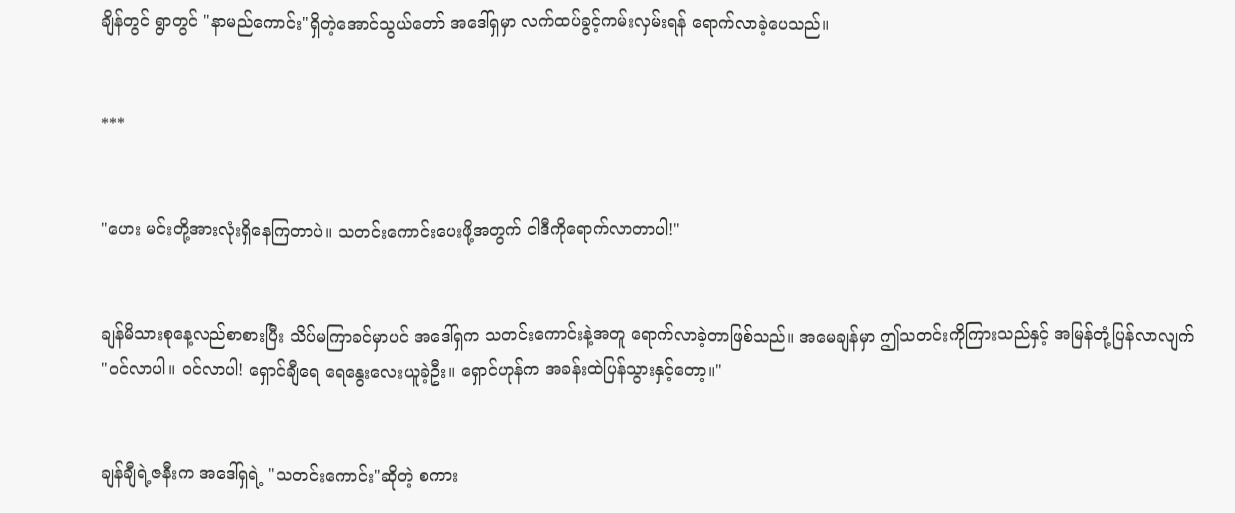ချိန်တွင် ရွာတွင် "နာမည်ကောင်း"ရှိတဲ့အောင်သွယ်တော် အဒေါ်ရှမှာ လက်ထပ်ခွင့်ကမ်းလှမ်းရန် ရောက်လာခဲ့ပေသည်။


***


"ဟေး မင်းတို့အားလုံးရှိနေကြတာပဲ။ သတင်းကောင်းပေးဖို့အတွက် ငါဒီကိုရောက်လာတာပါ!"


ချန်မိသားစုနေ့လည်စာစားပြီး သိပ်မကြာခင်မှာပင် အဒေါ်ရှက သတင်းကောင်းနဲ့အတူ ရောက်လာခဲ့တာဖြစ်သည်။ အမေချန်မှာ ဤသတင်းကိုကြားသည်နှင့် အမြန်တုံ့ပြန်လာလျက် "ဝင်လာပါ။ ဝင်လာပါ! ရှောင်ချီရေ ရေနွေးလေးယူခဲ့ဦး။ ရှောင်ဟုန်က အခန်းထဲပြန်သွားနှင့်တော့။"


ချန်ချီရဲ့ဇနီးက အဒေါ်ရှရဲ့ "သတင်းကောင်း"ဆိုတဲ့ စကား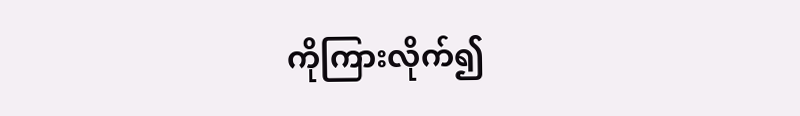ကိုကြားလိုက်၍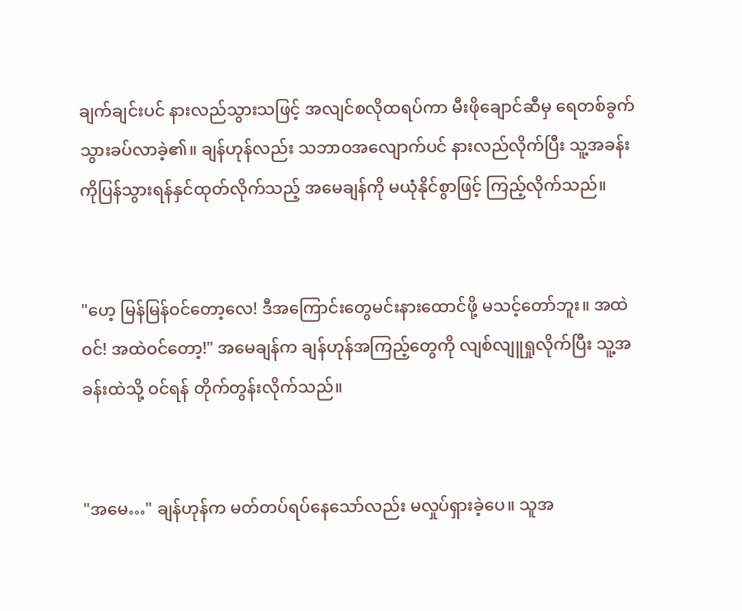ချက်ချင်းပင် နားလည်သွားသဖြင့် အလျင်စလိုထရပ်ကာ မီးဖိုချောင်ဆီမှ ရေတစ်ခွက်သွားခပ်လာခဲ့၏။ ချန်ဟုန်လည်း သဘာဝအလျောက်ပင် နားလည်လိုက်ပြီး သူ့အခန်းကိုပြန်သွားရန်နှင်ထုတ်လိုက်သည့် အမေချန်ကို မယုံနိုင်စွာဖြင့် ကြည့်လိုက်သည်။


"ဟေ့ မြန်မြန်ဝင်တော့လေ! ဒီအကြောင်းတွေမင်းနားထောင်ဖို့ မသင့်တော်ဘူး။ အထဲဝင်! အထဲဝင်တော့!" အမေချန်က ချန်ဟုန်အကြည့်တွေကို လျစ်လျူရှုလိုက်ပြီး သူ့အခန်းထဲသို့ ဝင်ရန် တိုက်တွန်းလိုက်သည်။


"အမေ…" ချန်ဟုန်က မတ်တပ်ရပ်နေသော်လည်း မလှုပ်ရှားခဲ့ပေ။ သူအ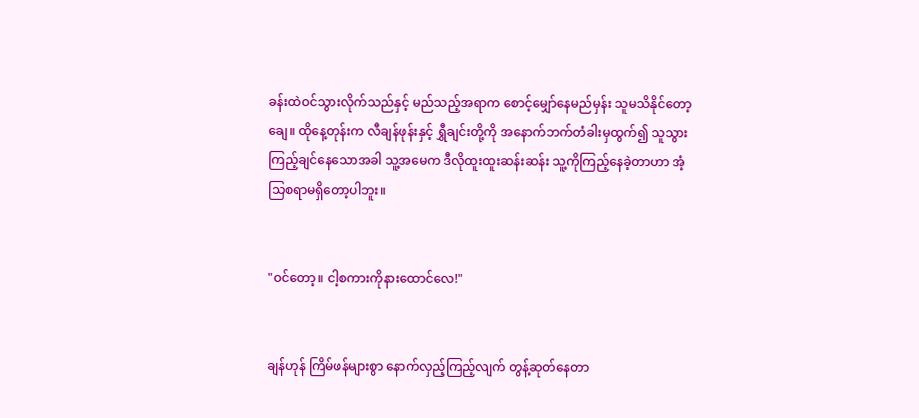ခန်းထဲဝင်သွားလိုက်သည်နှင့် မည်သည့်အရာက စောင့်မျှော်နေမည်မှန်း သူမသိနိုင်တော့ချေ။ ထိုနေ့တုန်းက လီချန်ဖုန်းနှင့် ရွှီချင်းတို့ကို အနောက်ဘက်တံခါးမှထွက်၍ သူသွားကြည့်ချင်နေသောအခါ သူ့အမေက ဒီလိုထူးထူးဆန်းဆန်း သူ့ကိုကြည့်နေခဲ့တာဟာ အံ့သြစရာမရှိတော့ပါဘူး။


"ဝင်တော့။ ငါ့စကားကိုနားထောင်လေ!"


ချန်ဟုန် ကြိမ်ဖန်များစွာ နောက်လှည့်ကြည့်လျက် တွန့်ဆုတ်နေတာ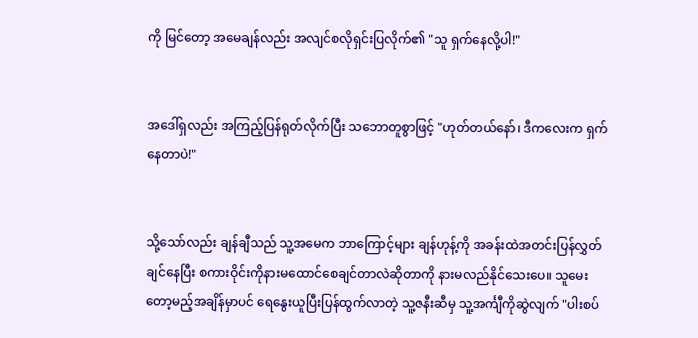ကို မြင်တော့ အမေချန်လည်း အလျင်စလိုရှင်းပြလိုက်၏ "သူ ရှက်နေလို့ပါ!"


အဒေါ်ရှလည်း အကြည့်ပြန်ရုတ်လိုက်ပြီး သဘောတူစွာဖြင့် "ဟုတ်တယ်နော်၊ ဒီကလေးက ရှက်နေတာပဲ!"


သို့သော်လည်း ချန်ချီသည် သူ့အမေက ဘာကြောင့်များ ချန်ဟုန့်ကို အခန်းထဲအတင်းပြန်လွှတ်ချင်နေပြီး စကားဝိုင်းကိုနားမထောင်စေချင်တာလဲဆိုတာကို နားမလည်နိုင်သေးပေ။ သူမေးတော့မည့်အချိန်မှာပင် ရေနွေးယူပြီးပြန်ထွက်လာတဲ့ သူ့ဇနီးဆီမှ သူ့အင်္ကျီကိုဆွဲလျက် "ပါးစပ်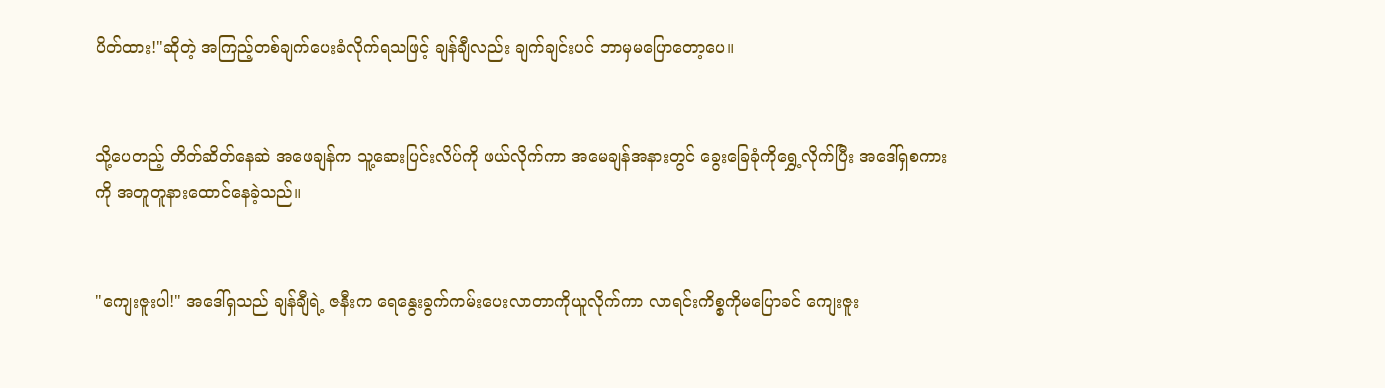ပိတ်ထား!"ဆိုတဲ့ အကြည့်တစ်ချက်ပေးခံလိုက်ရသဖြင့် ချန်ချီလည်း ချက်ချင်းပင် ဘာမှမပြောတော့ပေ။


သို့ပေတည့် တိတ်ဆိတ်နေဆဲ အဖေချန်က သူ့ဆေးပြင်းလိပ်ကို ဖယ်လိုက်ကာ အမေချန်အနားတွင် ခွေးခြေခုံကိုရွှေ့လိုက်ပြီး အဒေါ်ရှစကားကို အတူတူနားထောင်နေခဲ့သည်။


"ကျေးဇူးပါ!" အဒေါ်ရှသည် ချန်ချီရဲ့ ဇနီးက ရေနွေးခွက်ကမ်းပေးလာတာကိုယူလိုက်ကာ လာရင်းကိစ္စကိုမပြောခင် ကျေးဇူး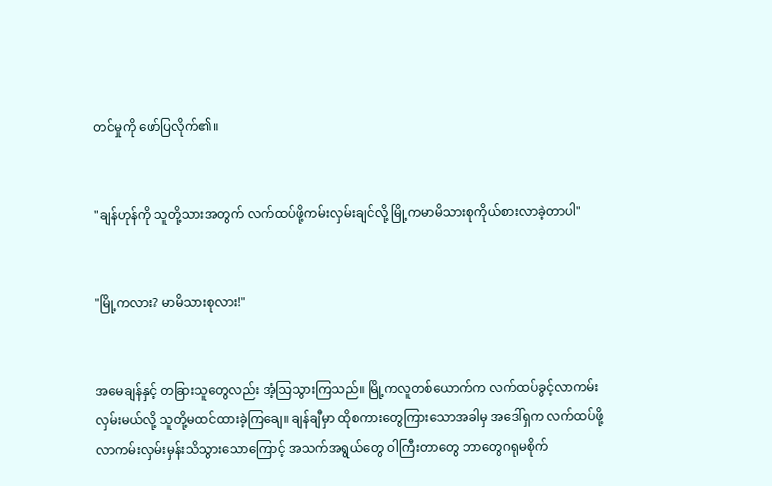တင်မှုကို ဖော်ပြလိုက်၏။


"ချန်ဟုန်ကို သူတို့သားအတွက် လက်ထပ်ဖို့ကမ်းလှမ်းချင်လို့ မြို့ကမာမိသားစုကိုယ်စားလာခဲ့တာပါ"


"မြို့ကလား? မာမိသားစုလား!"


အမေချန်နှင့် တခြားသူတွေလည်း အံ့သြသွားကြသည်။ မြို့ကလူတစ်ယောက်က လက်ထပ်ခွင့်လာကမ်းလှမ်းမယ်လို့ သူတို့မထင်ထားခဲ့ကြချေ။ ချန်ချီမှာ ထိုစကားတွေကြားသောအခါမှ အဒေါ်ရှက လက်ထပ်ဖို့လာကမ်းလှမ်းမှန်းသိသွားသောကြောင့် အသက်အရွယ်တွေ ဝါကြီးတာတွေ ဘာတွေဂရုမစိုက်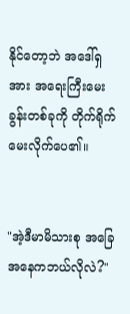နိုင်တော့ဘဲ အဒေါ်ရှအား အရေးကြီးမေးခွန်းတစ်ခုကို တိုက်ရိုက်မေးလိုက်ပေ၏။


"အဲ့ဒီမာမိသားစု အခြေအနေကဘယ်လိုလဲ?"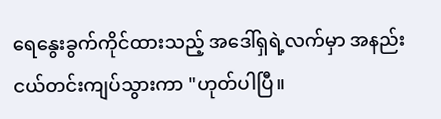ရေနွေးခွက်ကိုင်ထားသည့် အဒေါ်ရှရဲ့လက်မှာ အနည်းငယ်တင်းကျပ်သွားကာ "ဟုတ်ပါပြီ။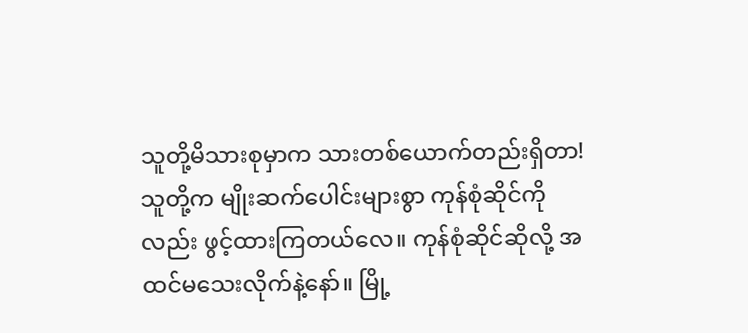သူတို့မိသားစုမှာက သားတစ်ယောက်တည်းရှိတာ! သူတို့က မျိုးဆက်ပေါင်းများစွာ ကုန်စုံဆိုင်ကိုလည်း ဖွင့်ထားကြတယ်လေ။ ကုန်စုံဆိုင်ဆိုလို့ အထင်မသေးလိုက်နဲ့နော်။ မြို့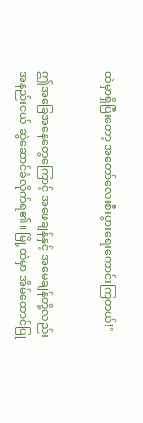ထဲမှာရှိပြီးတော့ အတော်လေးစီးပွားရေးကောင်းကြတယ်!"


ဤအခြေအနေတွေကြောင့် အဖေချန်နှင့် အမေချန်တို့လည်း အနည်းငယ် ဆွဲဆောင်ခံလိုက်ရ၏။ မြို့ထဲမှာ အိမ်ထောင်ပြု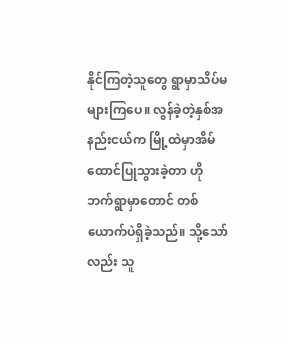နိုင်ကြတဲ့သူတွေ ရွာမှာသိပ်မများကြပေ။ လွန်ခဲ့တဲ့နှစ်အနည်းငယ်က မြို့ထဲမှာအိမ်ထောင်ပြုသွားခဲ့တာ ဟိုဘက်ရွာမှာတောင် တစ်ယောက်ပဲရှိခဲ့သည်။ သို့သော်လည်း သူ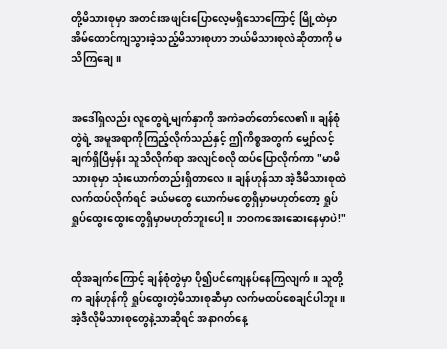တို့မိသားစုမှာ အတင်းအဖျင်းပြောလေ့မရှိသောကြောင့် မြို့ထဲမှာ အိမ်ထောင်ကျသွားခဲ့သည့်မိသားစုဟာ ဘယ်မိသားစုလဲဆိုတာကို မသိကြချေ။


အဒေါ်ရှလည်း လူတွေရဲ့မျက်နှာကို အကဲခတ်တော်လေ၏။ ချန်စုံတွဲရဲ့ အမူအရာကိုကြည့်လိုက်သည်နှင့် ဤကိစ္စအတွက် မျှော်လင့်ချက်ရှိပြီမှန်း သူသိလိုက်ရာ အလျင်စလို ထပ်ပြောလိုက်ကာ "မာမိသားစုမှာ သုံးယောက်တည်းရှိတာလေ။ ချန်ဟုန်သာ အဲ့ဒီမိသားစုထဲလက်ထပ်လိုက်ရင် ခယ်မတွေ ယောက်မတွေရှိမှာမဟုတ်တော့ ရှုပ်ရှုပ်ထွေးထွေးတွေရှိမှာမဟုတ်ဘူးပေါ့။ ဘဝကအေးဆေးနေမှာပဲ!"


ထိုအချက်ကြောင့် ချန်စုံတွဲမှာ ပို၍ပင်ကျေနပ်နေကြလျက်။ သူတို့က ချန်ဟုန်ကို ရှုပ်ထွေးတဲ့မိသားစုဆီမှာ လက်မထပ်စေချင်ပါဘူး။ အဲ့ဒီလိုမိသားစုတွေနဲ့သာဆိုရင် အနာဂတ်နေ့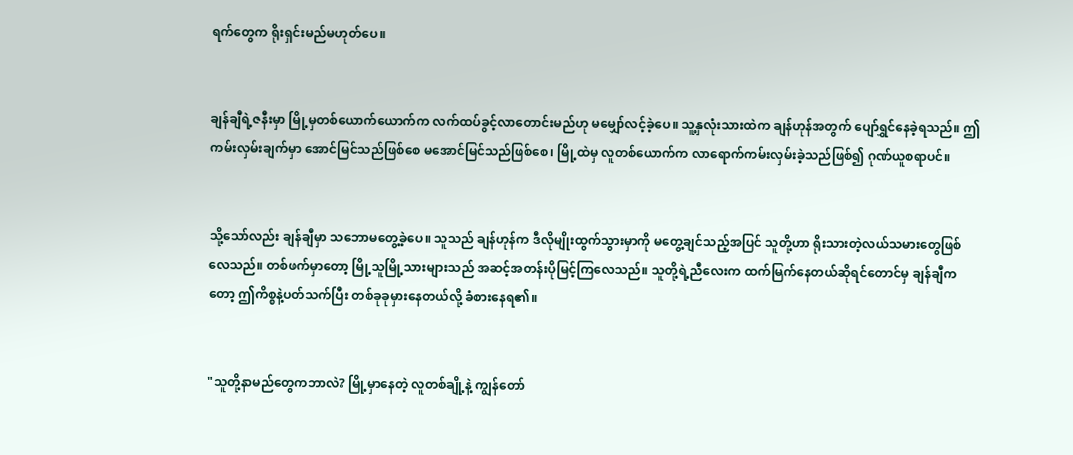ရက်တွေက ရိုးရှင်းမည်မဟုတ်ပေ။


ချန်ချီရဲ့ဇနီးမှာ မြို့မှတစ်ယောက်ယောက်က လက်ထပ်ခွင့်လာတောင်းမည်ဟု မမျှော်လင့်ခဲ့ပေ။ သူ့နှလုံးသားထဲက ချန်ဟုန်အတွက် ပျော်ရွှင်နေခဲ့ရသည်။ ဤကမ်းလှမ်းချက်မှာ အောင်မြင်သည်ဖြစ်စေ မအောင်မြင်သည်ဖြစ်စေ၊ မြို့ထဲမှ လူတစ်ယောက်က လာရောက်ကမ်းလှမ်းခဲ့သည်ဖြစ်၍ ဂုဏ်ယူစရာပင်။


သို့သော်လည်း ချန်ချီမှာ သဘောမတွေ့ခဲ့ပေ။ သူသည် ချန်ဟုန်က ဒီလိုမျိုးထွက်သွားမှာကို မတွေ့ချင်သည့်အပြင် သူတို့ဟာ ရိုးသားတဲ့လယ်သမားတွေဖြစ်လေသည်။ တစ်ဖက်မှာတော့ မြို့သူမြို့သားများသည် အဆင့်အတန်းပိုမြင့်ကြလေသည်။ သူတို့ရဲ့ညီလေးက ထက်မြက်နေတယ်ဆိုရင်တောင်မှ ချန်ချီကတော့ ဤကိစ္စနဲ့ပတ်သက်ပြီး တစ်ခုခုမှားနေတယ်လို့ ခံစားနေရ၏။


"သူတို့နာမည်တွေကဘာလဲ? မြို့မှာနေတဲ့ လူတစ်ချို့နဲ့ ကျွန်တော်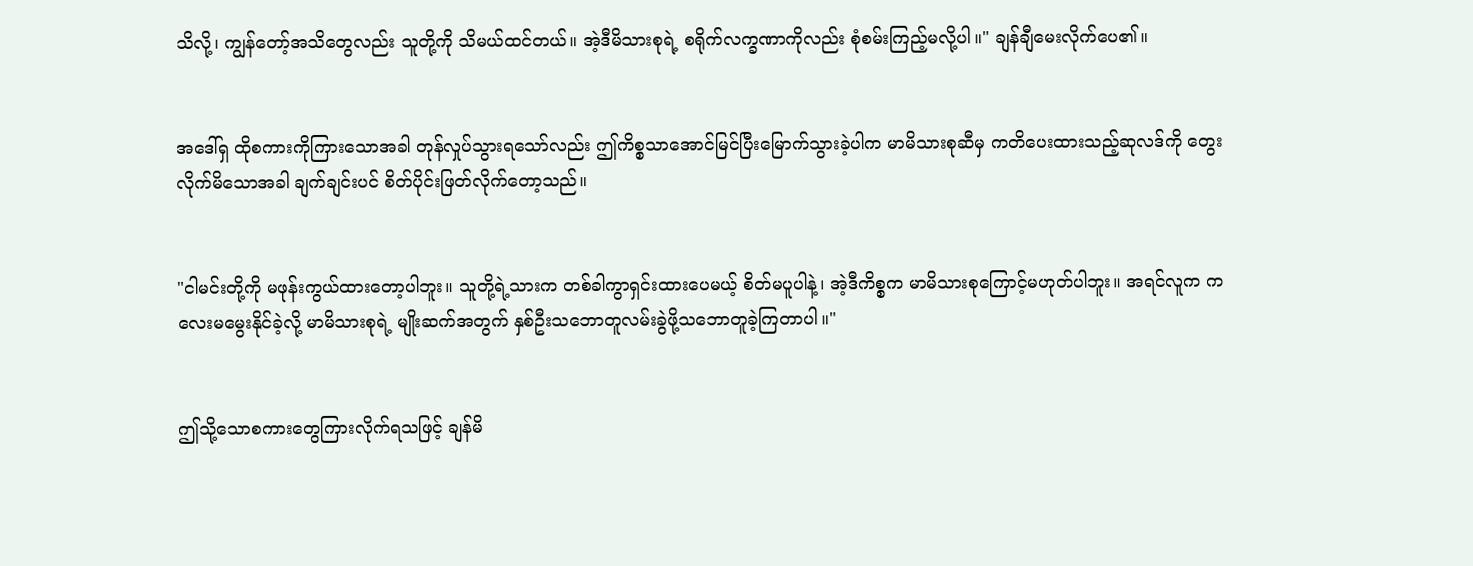သိလို့၊ ကျွန်တော့်အသိတွေလည်း သူတို့ကို သိမယ်ထင်တယ်။ အဲ့ဒီမိသားစုရဲ့ စရိုက်လက္ခဏာကိုလည်း စုံစမ်းကြည့်မလို့ပါ။" ချန်ချီမေးလိုက်ပေ၏။


အဒေါ်ရှ ထိုစကားကိုကြားသောအခါ တုန်လှုပ်သွားရသော်လည်း ဤကိစ္စသာအောင်မြင်ပြီးမြောက်သွားခဲ့ပါက မာမိသားစုဆီမှ ကတိပေးထားသည့်ဆုလဒ်ကို တွေးလိုက်မိသောအခါ ချက်ချင်းပင် စိတ်ပိုင်းဖြတ်လိုက်တော့သည်။


"ငါမင်းတို့ကို မဖုန်းကွယ်ထားတော့ပါဘူး။ သူတို့ရဲ့သားက တစ်ခါကွာရှင်းထားပေမယ့် စိတ်မပူပါနဲ့၊ အဲ့ဒီကိစ္စက မာမိသားစုကြောင့်မဟုတ်ပါဘူး။ အရင်လူက ကလေးမမွေးနိုင်ခဲ့လို့ မာမိသားစုရဲ့ မျိုးဆက်အတွက် နှစ်ဦးသဘောတူလမ်းခွဲဖို့သဘောတူခဲ့ကြတာပါ။"


ဤသို့သောစကားတွေကြားလိုက်ရသဖြင့် ချန်မိ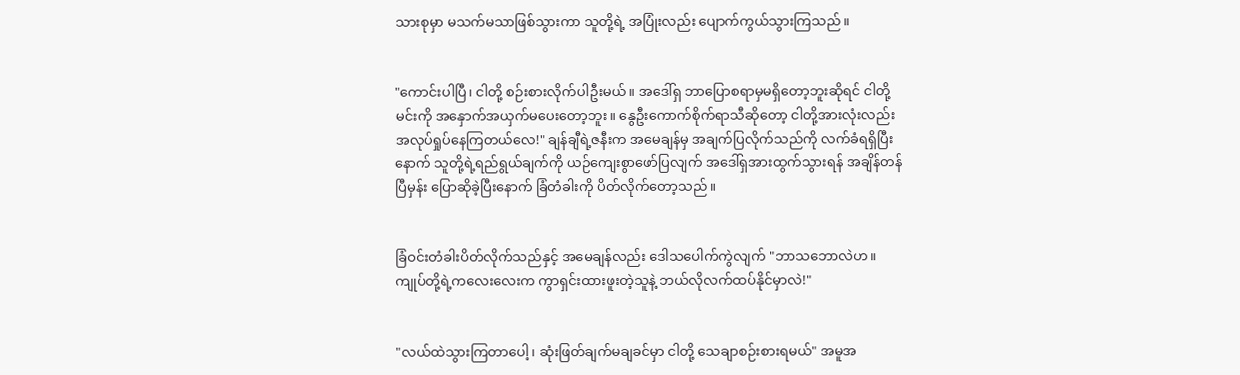သားစုမှာ မသက်မသာဖြစ်သွားကာ သူတို့ရဲ့ အပြုံးလည်း ပျောက်ကွယ်သွားကြသည်။


"ကောင်းပါပြီ၊ ငါတို့ စဉ်းစားလိုက်ပါဦးမယ်။ အဒေါ်ရှ ဘာပြောစရာမှမရှိတော့ဘူးဆိုရင် ငါတို့ မင်းကို အနှောက်အယှက်မပေးတော့ဘူး။ နွေဦးကောက်စိုက်ရာသီဆိုတော့ ငါတို့အားလုံးလည်း အလုပ်ရှုပ်နေကြတယ်လေ!" ချန်ချီရဲ့ဇနီးက အမေချန်မှ အချက်ပြလိုက်သည်ကို လက်ခံရရှိပြီးနောက် သူတို့ရဲ့ရည်ရွယ်ချက်ကို ယဉ်ကျေးစွာဖော်ပြလျက် အဒေါ်ရှအားထွက်သွားရန် အချိန်တန်ပြီမှန်း ပြောဆိုခဲ့ပြီးနောက် ခြံတံခါးကို ပိတ်လိုက်တော့သည်။


ခြံဝင်းတံခါးပိတ်လိုက်သည်နှင့် အမေချန်လည်း ဒေါသပေါက်ကွဲလျက် "ဘာသဘောလဲဟ။ ကျုပ်တို့ရဲ့ကလေးလေးက ကွာရှင်းထားဖူးတဲ့သူနဲ့ ဘယ်လိုလက်ထပ်နိုင်မှာလဲ!"


"လယ်ထဲသွားကြတာပေါ့၊ ဆုံးဖြတ်ချက်မချခင်မှာ ငါတို့ သေချာစဉ်းစားရမယ်" အမူအ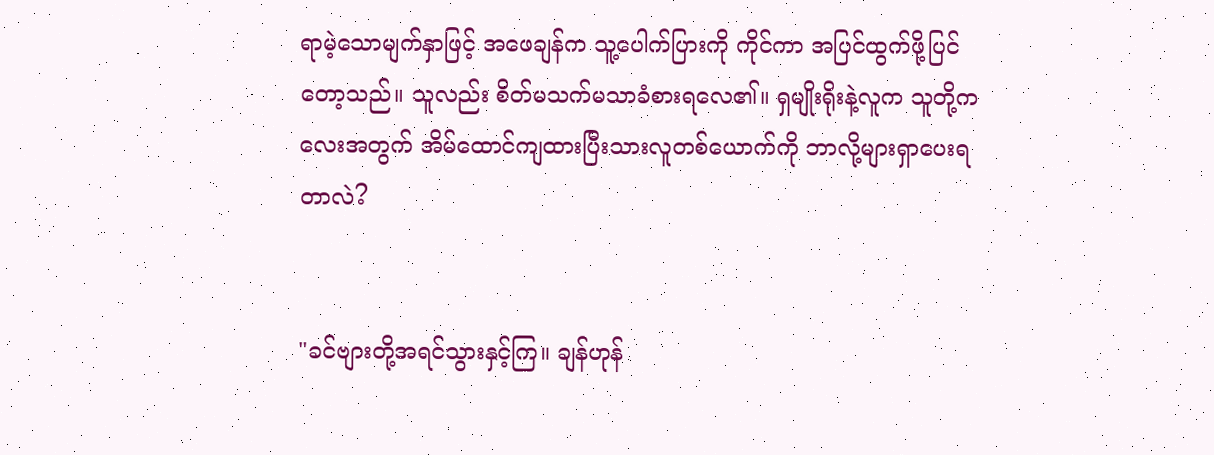ရာမဲ့သောမျက်နှာဖြင့် အဖေချန်က သူ့ပေါက်ပြားကို ကိုင်ကာ အပြင်ထွက်ဖို့ပြင်တော့သည်။ သူလည်း စိတ်မသက်မသာခံစားရလေ၏။ ရှမျိုးရိုးနဲ့လူက သူတို့ကလေးအတွက် အိမ်ထောင်ကျထားပြီးသားလူတစ်ယောက်ကို ဘာလို့များရှာပေးရတာလဲ?


"ခင်ဗျားတို့အရင်သွားနှင့်ကြ။ ချန်ဟုန်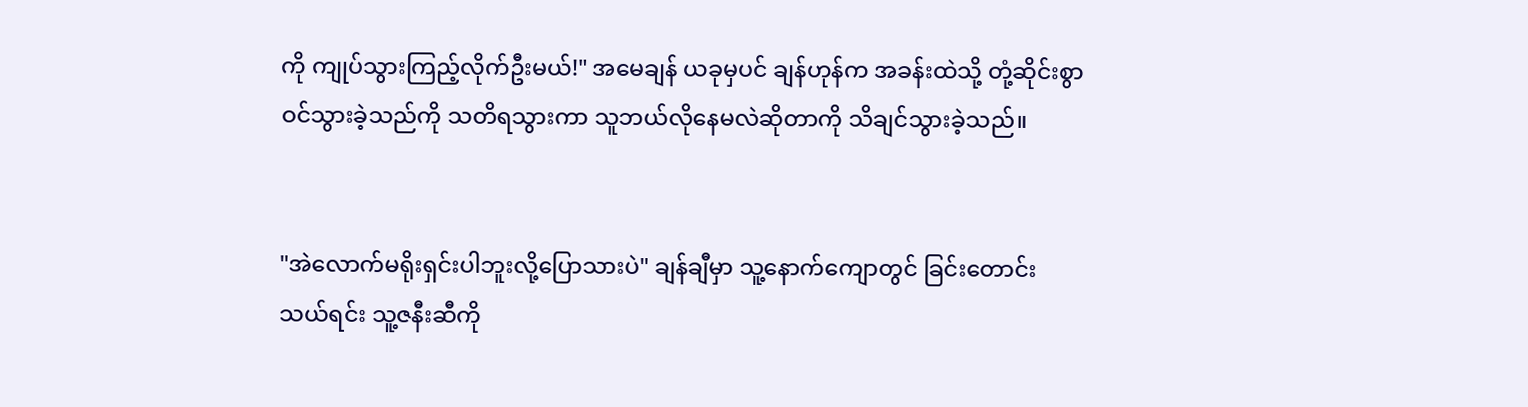ကို ကျုပ်သွားကြည့်လိုက်ဦးမယ်!" အမေချန် ယခုမှပင် ချန်ဟုန်က အခန်းထဲသို့ တုံ့ဆိုင်းစွာဝင်သွားခဲ့သည်ကို သတိရသွားကာ သူဘယ်လိုနေမလဲဆိုတာကို သိချင်သွားခဲ့သည်။


"အဲလောက်မရိုးရှင်းပါဘူးလို့ပြောသားပဲ" ချန်ချီမှာ သူ့နောက်ကျောတွင် ခြင်းတောင်းသယ်ရင်း သူ့ဇနီးဆီကို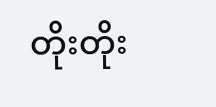တိုးတိုး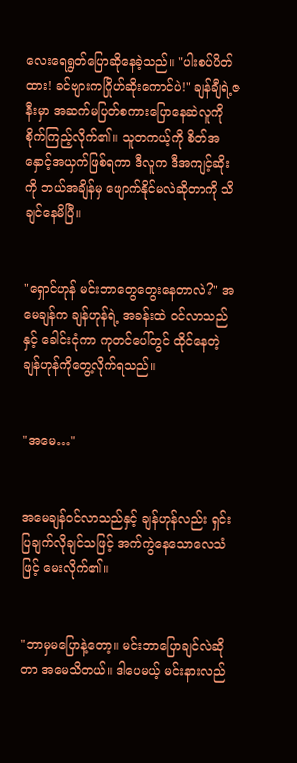လေးရေရွတ်ပြောဆိုနေခဲ့သည်။ "ပါးစပ်ပိတ်ထား! ခင်ဗျားကဂြိုဟ်ဆိုးကောင်ပဲ!" ချန်ချီရဲ့ဇနီးမှာ အဆက်မပြတ်စကားပြောနေဆဲလူကို စိုက်ကြည့်လိုက်၏။ သူတကယ့်ကို စိတ်အနှောင့်အယှက်ဖြစ်ရကာ ဒီလူက ဒီအကျင့်ဆိုးကို ဘယ်အချိန်မှ ဖျောက်နိုင်မလဲဆိုတာကို သိချင်နေမိပြီ။


"ရှောင်ဟုန် မင်းဘာတွေတွေးနေတာလဲ?" အမေချန်က ချန်ဟုန်ရဲ့ အခန်းထဲ ဝင်လာသည်နှင့် ခေါင်းငုံကာ ကုတင်ပေါ်တွင် ထိုင်နေတဲ့ ချန်ဟုန်ကိုတွေ့လိုက်ရသည်။


"အမေ…"


အမေချန်ဝင်လာသည်နှင့် ချန်ဟုန်လည်း ရှင်းပြချက်လိုချင်သဖြင့် အက်ကွဲနေသောလေသံဖြင့် မေးလိုက်၏။


"ဘာမှမပြောနဲ့တော့။ မင်းဘာပြောချင်လဲဆိုတာ အမေသိတယ်။ ဒါပေမယ့် မင်းနားလည်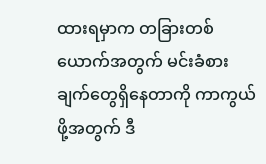ထားရမှာက တခြားတစ်ယောက်အတွက် မင်းခံစားချက်တွေရှိနေတာကို ကာကွယ်ဖို့အတွက် ဒီ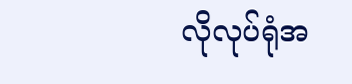လိုလုပ်ရုံအ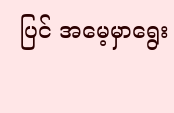ပြင် အမေ့မှာရွေး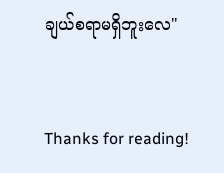ချယ်စရာမရှိဘူးလေ"


Thanks for reading!